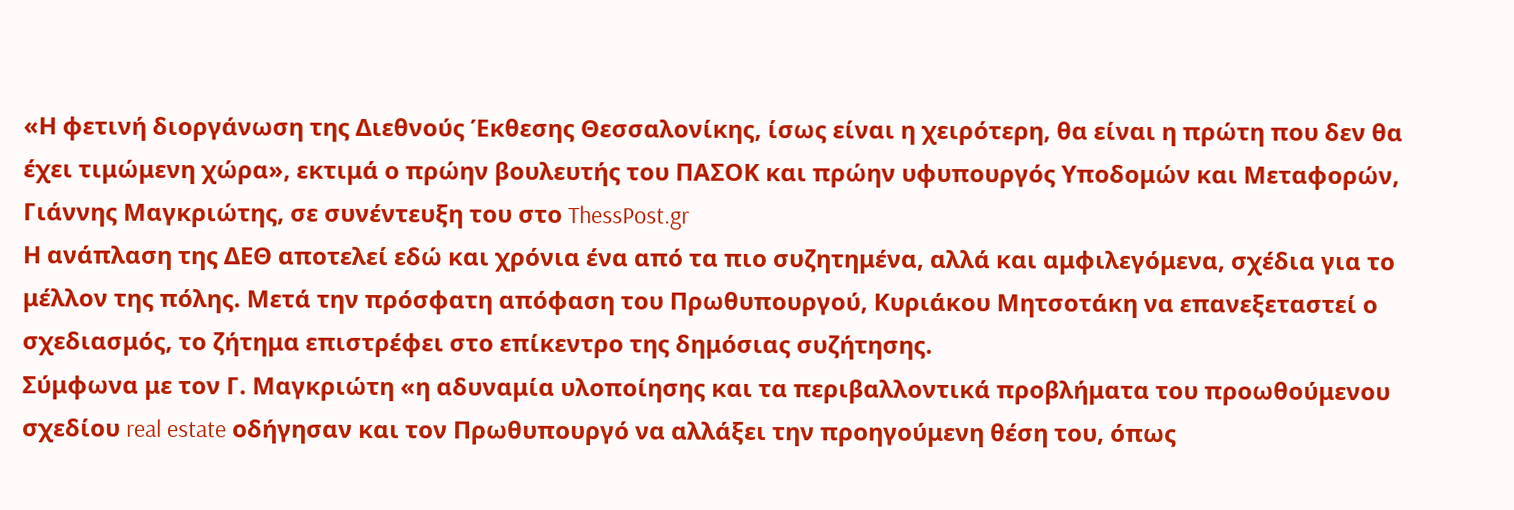«Η φετινή διοργάνωση της Διεθνούς Έκθεσης Θεσσαλονίκης, ίσως είναι η χειρότερη, θα είναι η πρώτη που δεν θα έχει τιμώμενη χώρα», εκτιμά ο πρώην βουλευτής του ΠΑΣΟΚ και πρώην υφυπουργός Υποδομών και Μεταφορών, Γιάννης Μαγκριώτης, σε συνέντευξη του στο ThessPost.gr
Η ανάπλαση της ΔΕΘ αποτελεί εδώ και χρόνια ένα από τα πιο συζητημένα, αλλά και αμφιλεγόμενα, σχέδια για το μέλλον της πόλης. Μετά την πρόσφατη απόφαση του Πρωθυπουργού, Κυριάκου Μητσοτάκη να επανεξεταστεί ο σχεδιασμός, το ζήτημα επιστρέφει στο επίκεντρο της δημόσιας συζήτησης.
Σύμφωνα με τον Γ. Μαγκριώτη «η αδυναμία υλοποίησης και τα περιβαλλοντικά προβλήματα του προωθούμενου σχεδίου real estate οδήγησαν και τον Πρωθυπουργό να αλλάξει την προηγούμενη θέση του, όπως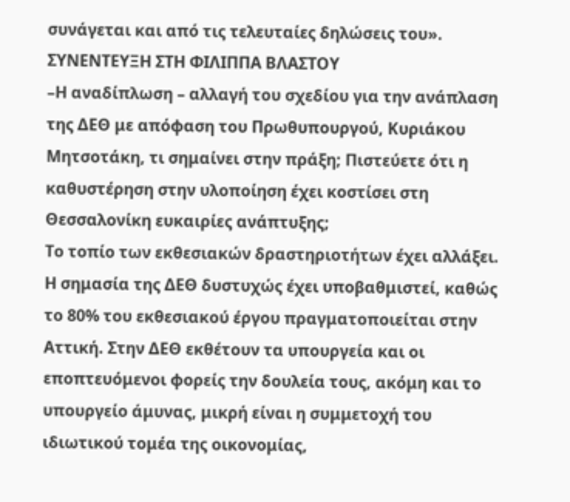συνάγεται και από τις τελευταίες δηλώσεις του».
ΣΥΝΕΝΤΕΥΞΗ ΣΤΗ ΦΙΛΙΠΠΑ ΒΛΑΣΤΟΥ
–Η αναδίπλωση – αλλαγή του σχεδίου για την ανάπλαση της ΔΕΘ με απόφαση του Πρωθυπουργού, Κυριάκου Μητσοτάκη, τι σημαίνει στην πράξη; Πιστεύετε ότι η καθυστέρηση στην υλοποίηση έχει κοστίσει στη Θεσσαλονίκη ευκαιρίες ανάπτυξης;
Το τοπίο των εκθεσιακών δραστηριοτήτων έχει αλλάξει. Η σημασία της ΔΕΘ δυστυχώς έχει υποβαθμιστεί, καθώς το 80% του εκθεσιακού έργου πραγματοποιείται στην Αττική. Στην ΔΕΘ εκθέτουν τα υπουργεία και οι εποπτευόμενοι φορείς την δουλεία τους, ακόμη και το υπουργείο άμυνας, μικρή είναι η συμμετοχή του ιδιωτικού τομέα της οικονομίας,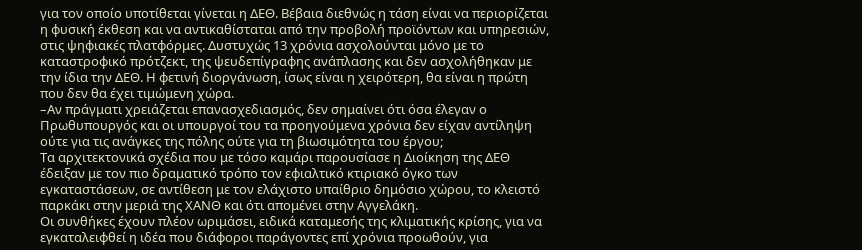για τον οποίο υποτίθεται γίνεται η ΔΕΘ. Βέβαια διεθνώς η τάση είναι να περιορίζεται η φυσική έκθεση και να αντικαθίσταται από την προβολή προϊόντων και υπηρεσιών, στις ψηφιακές πλατφόρμες. Δυστυχώς 13 χρόνια ασχολούνται μόνο με το καταστροφικό πρότζεκτ, της ψευδεπίγραφης ανάπλασης και δεν ασχολήθηκαν με την ίδια την ΔΕΘ. Η φετινή διοργάνωση, ίσως είναι η χειρότερη, θα είναι η πρώτη που δεν θα έχει τιμώμενη χώρα.
–Αν πράγματι χρειάζεται επανασχεδιασμός, δεν σημαίνει ότι όσα έλεγαν ο Πρωθυπουργός και οι υπουργοί του τα προηγούμενα χρόνια δεν είχαν αντίληψη ούτε για τις ανάγκες της πόλης ούτε για τη βιωσιμότητα του έργου;
Τα αρχιτεκτονικά σχέδια που με τόσο καμάρι παρουσίασε η Διοίκηση της ΔΕΘ έδειξαν με τον πιο δραματικό τρόπο τον εφιαλτικό κτιριακό όγκο των εγκαταστάσεων, σε αντίθεση με τον ελάχιστο υπαίθριο δημόσιο χώρου, το κλειστό παρκάκι στην μεριά της ΧΑΝΘ και ότι απομένει στην Αγγελάκη.
Οι συνθήκες έχουν πλέον ωριμάσει, ειδικά καταμεσής της κλιματικής κρίσης, για να εγκαταλειφθεί η ιδέα που διάφοροι παράγοντες επί χρόνια προωθούν, για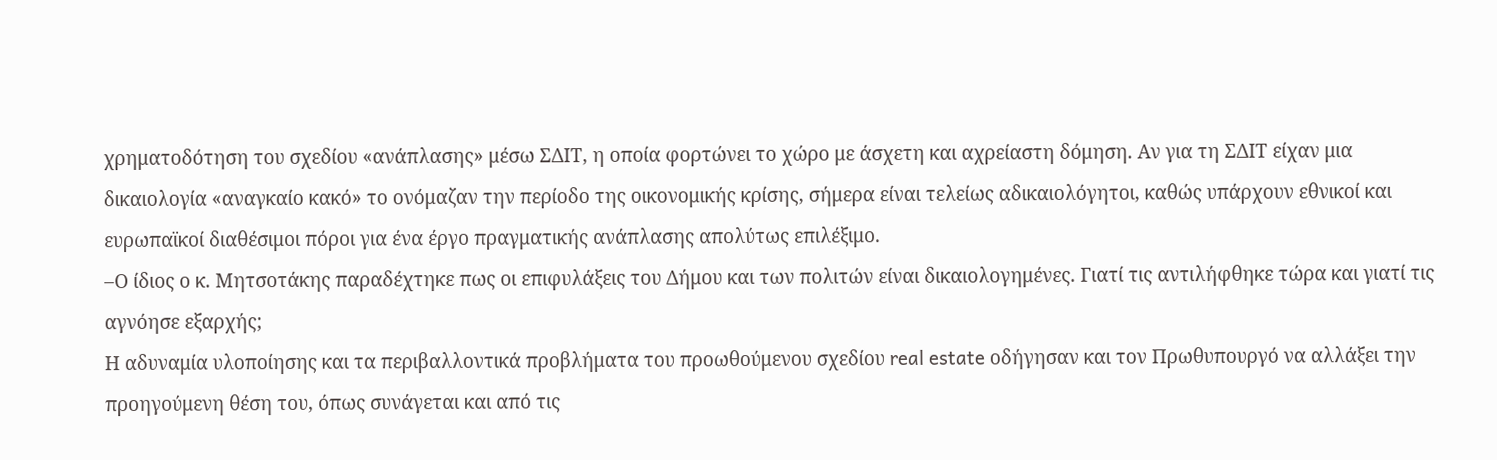χρηματοδότηση του σχεδίου «ανάπλασης» μέσω ΣΔΙΤ, η οποία φορτώνει το χώρο με άσχετη και αχρείαστη δόμηση. Αν για τη ΣΔΙΤ είχαν μια δικαιολογία «αναγκαίο κακό» το ονόμαζαν την περίοδο της οικονομικής κρίσης, σήμερα είναι τελείως αδικαιολόγητοι, καθώς υπάρχουν εθνικοί και ευρωπαϊκοί διαθέσιμοι πόροι για ένα έργο πραγματικής ανάπλασης απολύτως επιλέξιμο.
–Ο ίδιος ο κ. Μητσοτάκης παραδέχτηκε πως οι επιφυλάξεις του Δήμου και των πολιτών είναι δικαιολογημένες. Γιατί τις αντιλήφθηκε τώρα και γιατί τις αγνόησε εξαρχής;
Η αδυναμία υλοποίησης και τα περιβαλλοντικά προβλήματα του προωθούμενου σχεδίου real estate οδήγησαν και τον Πρωθυπουργό να αλλάξει την προηγούμενη θέση του, όπως συνάγεται και από τις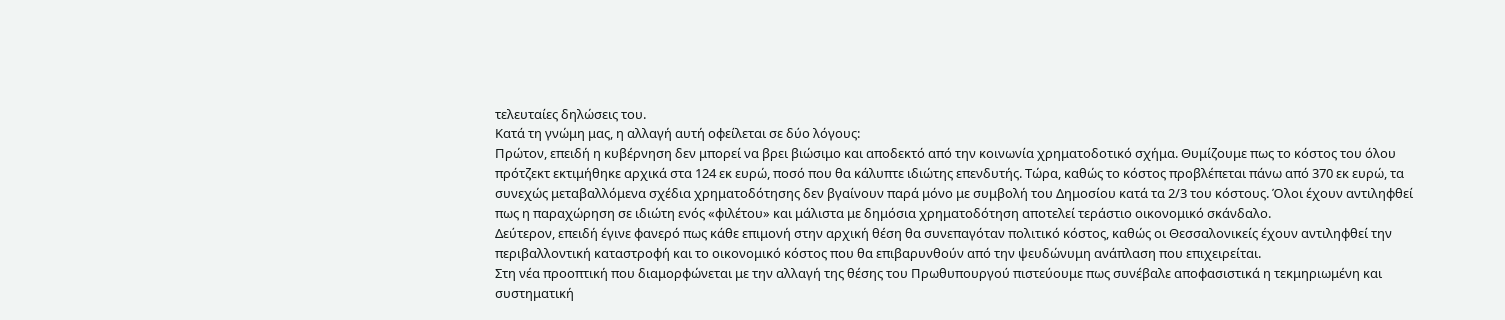τελευταίες δηλώσεις του.
Κατά τη γνώμη μας, η αλλαγή αυτή οφείλεται σε δύο λόγους:
Πρώτον, επειδή η κυβέρνηση δεν μπορεί να βρει βιώσιμο και αποδεκτό από την κοινωνία χρηματοδοτικό σχήμα. Θυμίζουμε πως το κόστος του όλου πρότζεκτ εκτιμήθηκε αρχικά στα 124 εκ ευρώ, ποσό που θα κάλυπτε ιδιώτης επενδυτής. Τώρα, καθώς το κόστος προβλέπεται πάνω από 370 εκ ευρώ, τα συνεχώς μεταβαλλόμενα σχέδια χρηματοδότησης δεν βγαίνουν παρά μόνο με συμβολή του Δημοσίου κατά τα 2/3 του κόστους. Όλοι έχουν αντιληφθεί πως η παραχώρηση σε ιδιώτη ενός «φιλέτου» και μάλιστα με δημόσια χρηματοδότηση αποτελεί τεράστιο οικονομικό σκάνδαλο.
Δεύτερον, επειδή έγινε φανερό πως κάθε επιμονή στην αρχική θέση θα συνεπαγόταν πολιτικό κόστος, καθώς οι Θεσσαλονικείς έχουν αντιληφθεί την περιβαλλοντική καταστροφή και το οικονομικό κόστος που θα επιβαρυνθούν από την ψευδώνυμη ανάπλαση που επιχειρείται.
Στη νέα προοπτική που διαμορφώνεται με την αλλαγή της θέσης του Πρωθυπουργού πιστεύουμε πως συνέβαλε αποφασιστικά η τεκμηριωμένη και συστηματική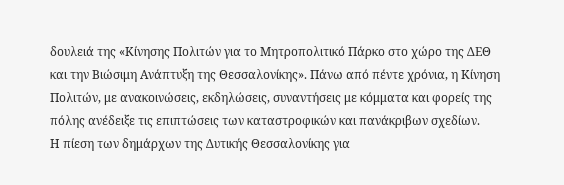δουλειά της «Κίνησης Πολιτών για το Μητροπολιτικό Πάρκο στο χώρο της ΔΕΘ και την Βιώσιμη Ανάπτυξη της Θεσσαλονίκης». Πάνω από πέντε χρόνια, η Κίνηση Πολιτών, με ανακοινώσεις, εκδηλώσεις, συναντήσεις με κόμματα και φορείς της πόλης ανέδειξε τις επιπτώσεις των καταστροφικών και πανάκριβων σχεδίων.
Η πίεση των δημάρχων της Δυτικής Θεσσαλονίκης για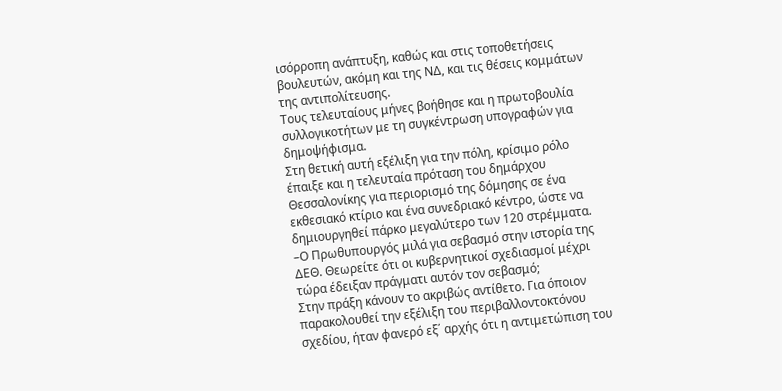ισόρροπη ανάπτυξη, καθώς και στις τοποθετήσεις βουλευτών, ακόμη και της ΝΔ, και τις θέσεις κομμάτων της αντιπολίτευσης.
Τους τελευταίους μήνες βοήθησε και η πρωτοβουλία συλλογικοτήτων με τη συγκέντρωση υπογραφών για δημοψήφισμα.
Στη θετική αυτή εξέλιξη για την πόλη, κρίσιμο ρόλο έπαιξε και η τελευταία πρόταση του δημάρχου Θεσσαλονίκης για περιορισμό της δόμησης σε ένα εκθεσιακό κτίριο και ένα συνεδριακό κέντρο, ώστε να δημιουργηθεί πάρκο μεγαλύτερο των 120 στρέμματα.
–Ο Πρωθυπουργός μιλά για σεβασμό στην ιστορία της ΔΕΘ. Θεωρείτε ότι οι κυβερνητικοί σχεδιασμοί μέχρι τώρα έδειξαν πράγματι αυτόν τον σεβασμό;
Στην πράξη κάνουν το ακριβώς αντίθετο. Για όποιον παρακολουθεί την εξέλιξη του περιβαλλοντοκτόνου σχεδίου, ήταν φανερό εξ΄ αρχής ότι η αντιμετώπιση του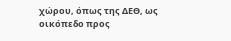χώρου, όπως της ΔΕΘ, ως οικόπεδο προς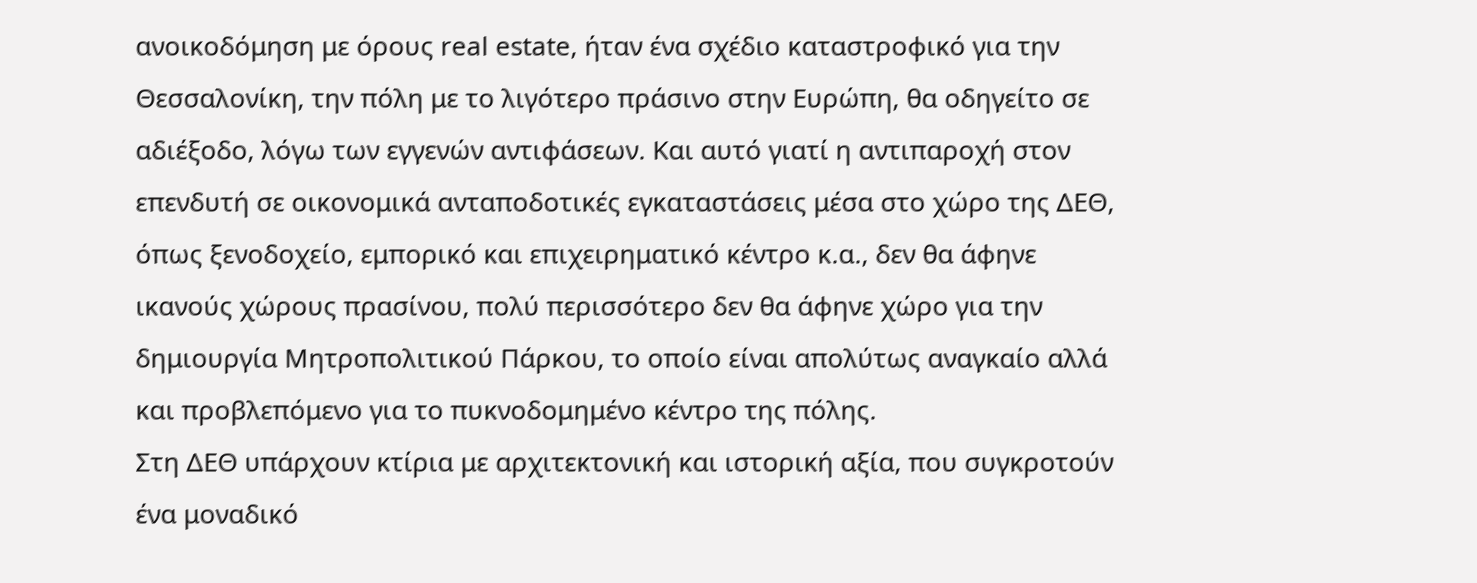ανοικοδόμηση με όρους real estate, ήταν ένα σχέδιο καταστροφικό για την Θεσσαλονίκη, την πόλη με το λιγότερο πράσινο στην Ευρώπη, θα οδηγείτο σε αδιέξοδο, λόγω των εγγενών αντιφάσεων. Και αυτό γιατί η αντιπαροχή στον επενδυτή σε οικονομικά ανταποδοτικές εγκαταστάσεις μέσα στο χώρο της ΔΕΘ, όπως ξενοδοχείο, εμπορικό και επιχειρηματικό κέντρο κ.α., δεν θα άφηνε ικανούς χώρους πρασίνου, πολύ περισσότερο δεν θα άφηνε χώρο για την δημιουργία Μητροπολιτικού Πάρκου, το οποίο είναι απολύτως αναγκαίο αλλά και προβλεπόμενο για το πυκνοδομημένο κέντρο της πόλης.
Στη ΔΕΘ υπάρχουν κτίρια με αρχιτεκτονική και ιστορική αξία, που συγκροτούν ένα μοναδικό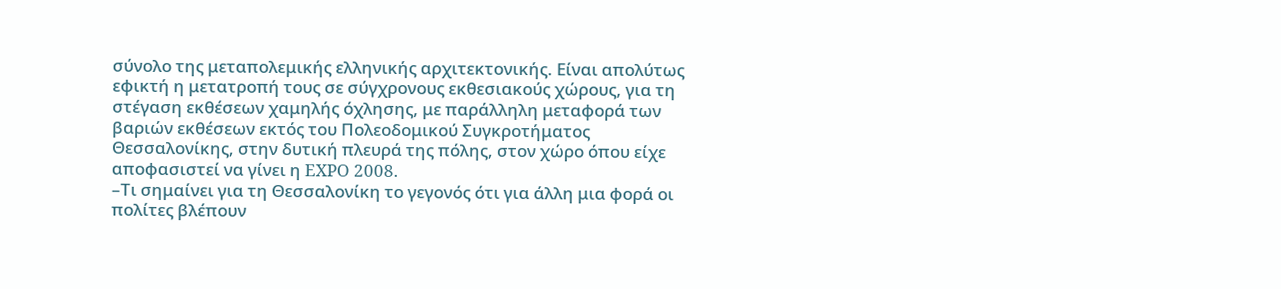σύνολο της μεταπολεμικής ελληνικής αρχιτεκτονικής. Είναι απολύτως εφικτή η μετατροπή τους σε σύγχρονους εκθεσιακούς χώρους, για τη στέγαση εκθέσεων χαμηλής όχλησης, με παράλληλη μεταφορά των βαριών εκθέσεων εκτός του Πολεοδομικού Συγκροτήματος Θεσσαλονίκης, στην δυτική πλευρά της πόλης, στον χώρο όπου είχε αποφασιστεί να γίνει η EXPO 2008.
–Τι σημαίνει για τη Θεσσαλονίκη το γεγονός ότι για άλλη μια φορά οι πολίτες βλέπουν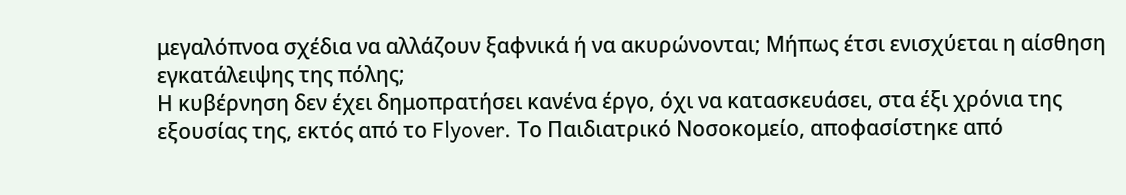μεγαλόπνοα σχέδια να αλλάζουν ξαφνικά ή να ακυρώνονται; Μήπως έτσι ενισχύεται η αίσθηση εγκατάλειψης της πόλης;
Η κυβέρνηση δεν έχει δημοπρατήσει κανένα έργο, όχι να κατασκευάσει, στα έξι χρόνια της εξουσίας της, εκτός από το Flyover. Το Παιδιατρικό Νοσοκομείο, αποφασίστηκε από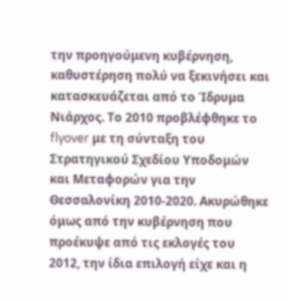την προηγούμενη κυβέρνηση, καθυστέρηση πολύ να ξεκινήσει και κατασκευάζεται από το Ίδρυμα Νιάρχος. Το 2010 προβλέφθηκε το flyover με τη σύνταξη του Στρατηγικού Σχεδίου Υποδομών και Μεταφορών για την Θεσσαλονίκη 2010-2020. Ακυρώθηκε όμως από την κυβέρνηση που προέκυψε από τις εκλογές του 2012, την ίδια επιλογή είχε και η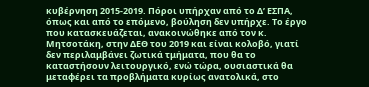κυβέρνηση 2015-2019. Πόροι υπήρχαν από το Δ’ ΕΣΠΑ, όπως και από το επόμενο, βούληση δεν υπήρχε. Το έργο που κατασκευάζεται, ανακοινώθηκε από τον κ. Μητσοτάκη, στην ΔΕΘ του 2019 και είναι κολοβό, γιατί δεν περιλαμβάνει ζωτικά τμήματα, που θα το καταστήσουν λειτουργικό, ενώ τώρα, ουσιαστικά θα μεταφέρει τα προβλήματα κυρίως ανατολικά, στο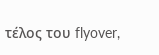τέλος του flyover,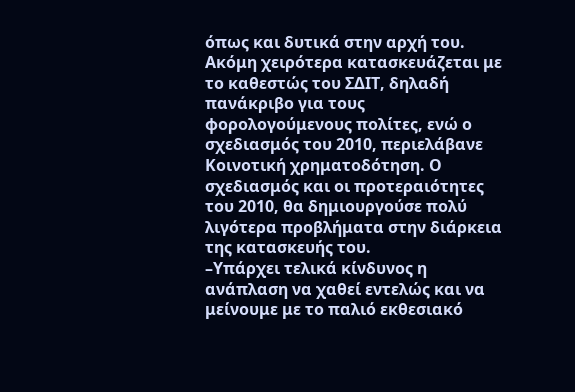όπως και δυτικά στην αρχή του. Ακόμη χειρότερα κατασκευάζεται με το καθεστώς του ΣΔΙΤ, δηλαδή πανάκριβο για τους φορολογούμενους πολίτες, ενώ ο σχεδιασμός του 2010, περιελάβανε Κοινοτική χρηματοδότηση. Ο σχεδιασμός και οι προτεραιότητες του 2010, θα δημιουργούσε πολύ λιγότερα προβλήματα στην διάρκεια της κατασκευής του.
–Υπάρχει τελικά κίνδυνος η ανάπλαση να χαθεί εντελώς και να μείνουμε με το παλιό εκθεσιακό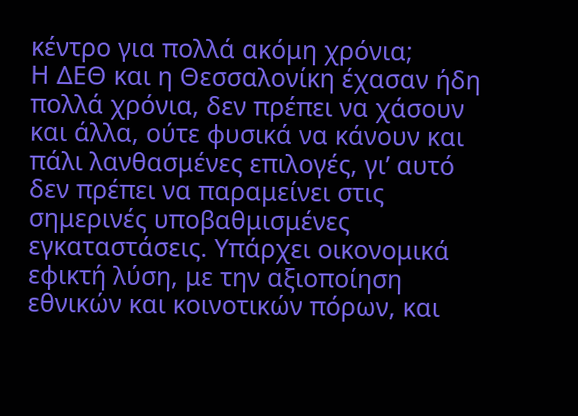κέντρο για πολλά ακόμη χρόνια;
Η ΔΕΘ και η Θεσσαλονίκη έχασαν ήδη πολλά χρόνια, δεν πρέπει να χάσουν και άλλα, ούτε φυσικά να κάνουν και πάλι λανθασμένες επιλογές, γι’ αυτό δεν πρέπει να παραμείνει στις σημερινές υποβαθμισμένες εγκαταστάσεις. Υπάρχει οικονομικά εφικτή λύση, με την αξιοποίηση εθνικών και κοινοτικών πόρων, και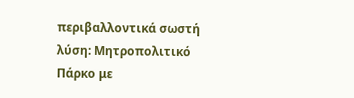περιβαλλοντικά σωστή λύση: Μητροπολιτικό Πάρκο με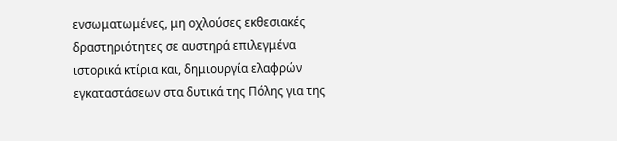ενσωματωμένες, μη οχλούσες εκθεσιακές δραστηριότητες σε αυστηρά επιλεγμένα ιστορικά κτίρια και, δημιουργία ελαφρών εγκαταστάσεων στα δυτικά της Πόλης για της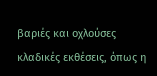βαριές και οχλούσες κλαδικές εκθέσεις, όπως η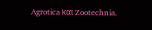Agrotica και Zootechnia.